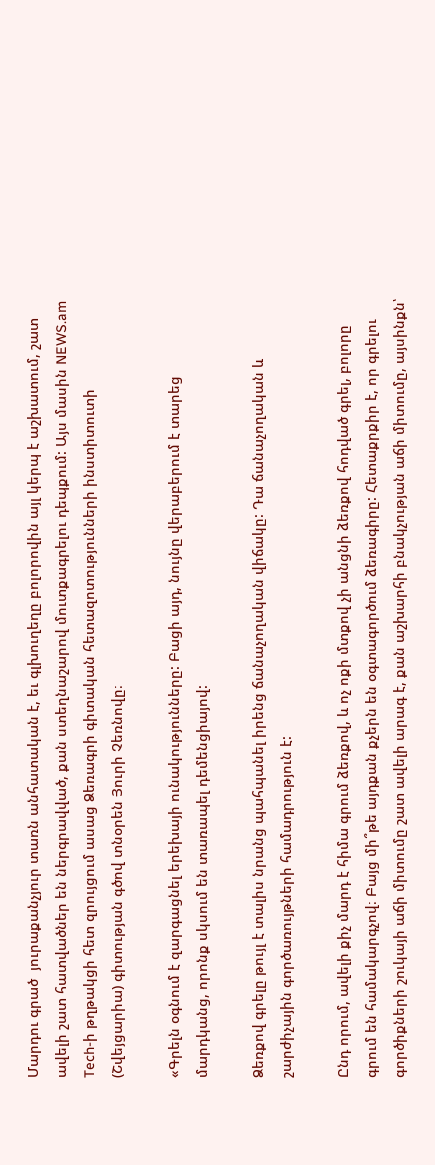Մարդու գրած  յուրաքանչյուր տառն անհատական է, եւ գլխուղեղը բոլորովին այլ կերպ է աշխատում, շատ ավելի շատ հատվածներ են ներգրավված, քան ստեղնաշարով մուտքագրելու դեպքում: Այս մասին NEWS.am Tech-ի թղթակցի հետ զրույցում ասաց Ձեռագրի գիտական հետազոտությունների ինստիտուտի (Շվեյցարիա) գիտության գծով տնօրեն Յուրի Չեռնովը։

«Գրելն օգնում է զարգացնել երեխայի ունակությունները: Բացի այդ, նույնը վերաբերում է տարեց մարդկանց, որոնք սկսում են տառապել դեմենցիայով:

Ձեռքով գրելը թույլ է տալիս նրանց պահպանել իրենց ճանաչողական վիճակը: Դա ճանաչողական և շարժիչային գործառույթների համադրություն է:

Ընդ որում, ավելի քիչ մարդ է հիմա գրում ձեռքով, և ոչ ոքի մտքով չի անցնի ձեռքով հոդված գրել, բոլորը գրում են համակարգչով։ Բայց մի՞թե այդքան քչերն են օգտագործում ձեռագիրը: Հետաքրքիր է, որ գրելու գործիքների շուկայի աճի միտումը շատ ավելի արագ է, քան աշխարհի բնակչության աճի միտումը, այսինքն՝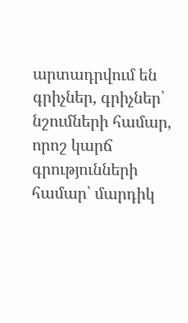արտադրվում են գրիչներ, գրիչներ՝ նշումների համար, որոշ կարճ գրությունների համար՝ մարդիկ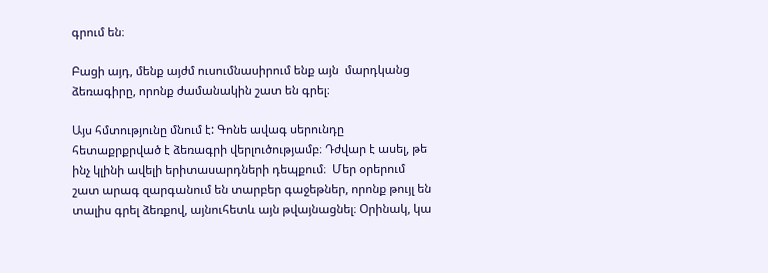գրում են։

Բացի այդ, մենք այժմ ուսումնասիրում ենք այն  մարդկանց ձեռագիրը, որոնք ժամանակին շատ են գրել։

Այս հմտությունը մնում է: Գոնե ավագ սերունդը հետաքրքրված է ձեռագրի վերլուծությամբ։ Դժվար է ասել, թե ինչ կլինի ավելի երիտասարդների դեպքում։  Մեր օրերում շատ արագ զարգանում են տարբեր գաջեթներ, որոնք թույլ են տալիս գրել ձեռքով, այնուհետև այն թվայնացնել։ Օրինակ, կա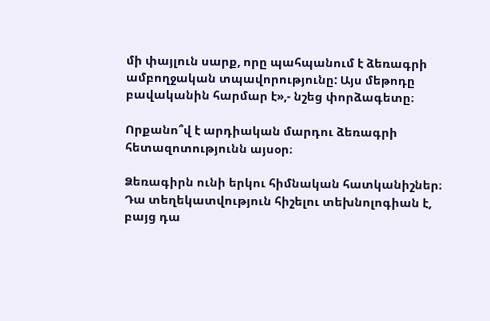մի փայլուն սարք, որը պահպանում է ձեռագրի ամբողջական տպավորությունը: Այս մեթոդը բավականին հարմար է»,- նշեց փորձագետը։

Որքանո՞վ է արդիական մարդու ձեռագրի հետազոտությունն այսօր։

Ձեռագիրն ունի երկու հիմնական հատկանիշներ։ Դա տեղեկատվություն հիշելու տեխնոլոգիան է, բայց դա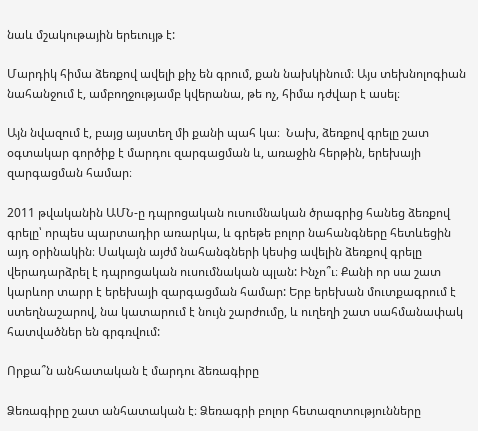նաև մշակութային երեւույթ է:

Մարդիկ հիմա ձեռքով ավելի քիչ են գրում, քան նախկինում։ Այս տեխնոլոգիան նահանջում է, ամբողջությամբ կվերանա, թե ոչ, հիմա դժվար է ասել։

Այն նվազում է, բայց այստեղ մի քանի պահ կա։  Նախ, ձեռքով գրելը շատ օգտակար գործիք է մարդու զարգացման և, առաջին հերթին, երեխայի զարգացման համար։

2011 թվականին ԱՄՆ-ը դպրոցական ուսումնական ծրագրից հանեց ձեռքով գրելը՝ որպես պարտադիր առարկա, և գրեթե բոլոր նահանգները հետևեցին այդ օրինակին։ Սակայն այժմ նահանգների կեսից ավելին ձեռքով գրելը վերադարձրել է դպրոցական ուսումնական պլան: Ինչո՞ւ։ Քանի որ սա շատ կարևոր տարր է երեխայի զարգացման համար: Երբ երեխան մուտքագրում է ստեղնաշարով, նա կատարում է նույն շարժումը, և ուղեղի շատ սահմանափակ հատվածներ են գրգռվում:

Որքա՞ն անհատական է մարդու ձեռագիրը

Ձեռագիրը շատ անհատական է։ Ձեռագրի բոլոր հետազոտությունները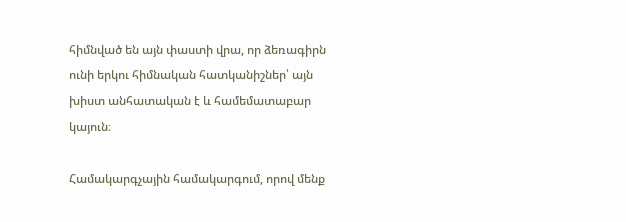հիմնված են այն փաստի վրա, որ ձեռագիրն ունի երկու հիմնական հատկանիշներ՝ այն խիստ անհատական է և համեմատաբար կայուն։

Համակարգչային համակարգում, որով մենք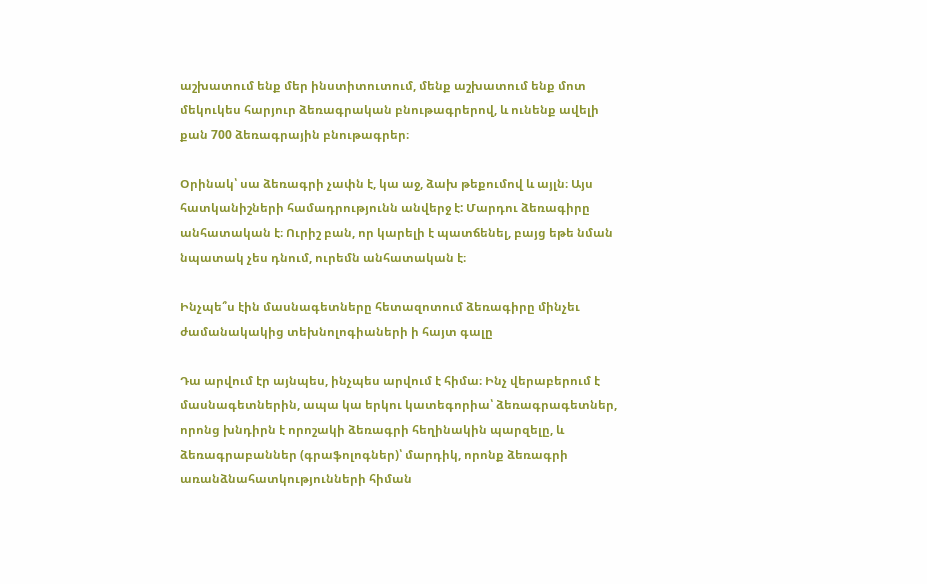աշխատում ենք մեր ինստիտուտում, մենք աշխատում ենք մոտ մեկուկես հարյուր ձեռագրական բնութագրերով, և ունենք ավելի քան 700 ձեռագրային բնութագրեր։

Օրինակ՝ սա ձեռագրի չափն է, կա աջ, ձախ թեքումով և այլն։ Այս հատկանիշների համադրությունն անվերջ է: Մարդու ձեռագիրը անհատական է։ Ուրիշ բան, որ կարելի է պատճենել, բայց եթե նման նպատակ չես դնում, ուրեմն անհատական է։

Ինչպե՞ս էին մասնագետները հետազոտում ձեռագիրը մինչեւ ժամանակակից տեխնոլոգիաների ի հայտ գալը

Դա արվում էր այնպես, ինչպես արվում է հիմա։ Ինչ վերաբերում է մասնագետներին, ապա կա երկու կատեգորիա՝ ձեռագրագետներ, որոնց խնդիրն է որոշակի ձեռագրի հեղինակին պարզելը, և ձեռագրաբաններ (գրաֆոլոգներ)՝ մարդիկ, որոնք ձեռագրի առանձնահատկությունների հիման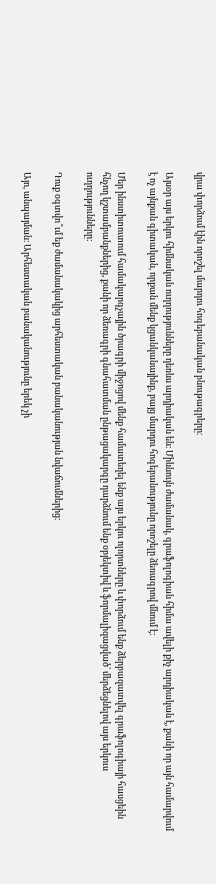վրա փորձում էին որոշել մարդու հոգեբանական բնութագրերը։

Այսօր այս երկու հիմնական ուղղությունները դեռևս արդիական են։ Միևնույն ժամանակ, գրաֆոլոգիան հիմա ավելի քիչ արդիական է, քանի որ այն համարվում է ոչ այնքան գիտական, որքան մենք կցանկանայինք, բայց մարդու հոգեբանությունը որոշելը ձեռագրով մնում է:

Մեր ինստիտուտում համակարգչային ծրագրի միջոցով մենք համատեղել ենք այս երկու ոլորտները և փորձում ենք ձերբազատվել գրաֆոլոգիայի հասցեին հնչող կշտամբանքներից, քանի որ ձեռագրի գնահատման ընթացակարգը դարձնում ենք օբյեկտիվ և ֆորմալիզացված՝ մերձեցնելով այս երկուս ուղղությունները:

Դուք օգտվո՞ւմ եք ժամանակակից արհեստական բանականության նվաճումներից։

Այո, անպայման։ Արհեստական բանականությունը երեկ չի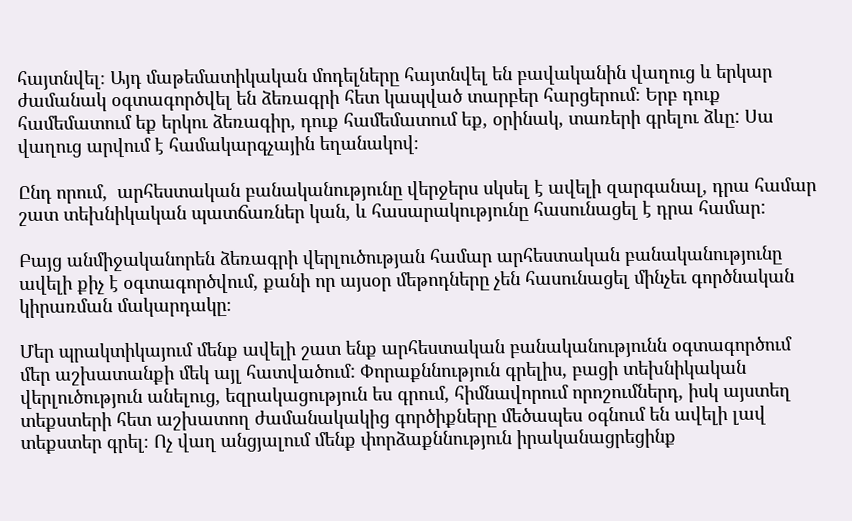հայտնվել։ Այդ մաթեմատիկական մոդելները հայտնվել են բավականին վաղուց և երկար ժամանակ օգտագործվել են ձեռագրի հետ կապված տարբեր հարցերում։ Երբ դուք համեմատում եք երկու ձեռագիր, դուք համեմատում եք, օրինակ, տառերի գրելու ձևը: Սա վաղուց արվում է համակարգչային եղանակով։

Ընդ որում,  արհեստական բանականությունը վերջերս սկսել է ավելի զարգանալ, դրա համար շատ տեխնիկական պատճառներ կան, և հասարակությունը հասունացել է դրա համար:

Բայց անմիջականորեն ձեռագրի վերլուծության համար արհեստական բանականությունը ավելի քիչ է օգտագործվում, քանի որ այսօր մեթոդները չեն հասունացել մինչեւ գործնական կիրառման մակարդակը։

Մեր պրակտիկայում մենք ավելի շատ ենք արհեստական բանականությունն օգտագործում մեր աշխատանքի մեկ այլ հատվածում: Փորաքննություն գրելիս, բացի տեխնիկական վերլուծություն անելուց, եզրակացություն ես գրում, հիմնավորում որոշումներդ, իսկ այստեղ տեքստերի հետ աշխատող ժամանակակից գործիքները մեծապես օգնում են ավելի լավ տեքստեր գրել։ Ոչ վաղ անցյալում մենք փորձաքննություն իրականացրեցինք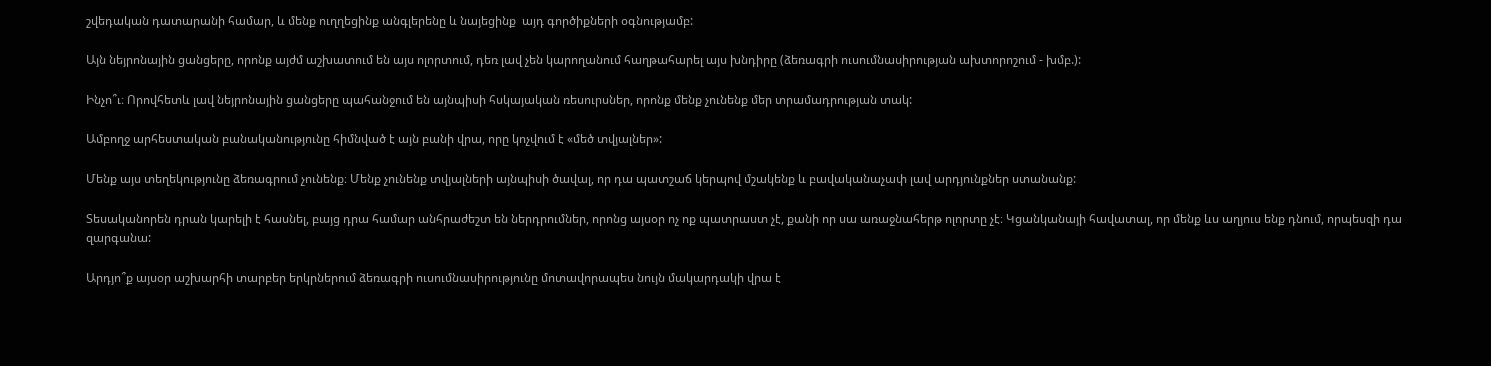շվեդական դատարանի համար, և մենք ուղղեցինք անգլերենը և նայեցինք  այդ գործիքների օգնությամբ:

Այն նեյրոնային ցանցերը, որոնք այժմ աշխատում են այս ոլորտում, դեռ լավ չեն կարողանում հաղթահարել այս խնդիրը (ձեռագրի ուսումնասիրության ախտորոշում - խմբ.):

Ինչո՞ւ։ Որովհետև լավ նեյրոնային ցանցերը պահանջում են այնպիսի հսկայական ռեսուրսներ, որոնք մենք չունենք մեր տրամադրության տակ:

Ամբողջ արհեստական բանականությունը հիմնված է այն բանի վրա, որը կոչվում է «մեծ տվյալներ»:

Մենք այս տեղեկությունը ձեռագրում չունենք։ Մենք չունենք տվյալների այնպիսի ծավալ, որ դա պատշաճ կերպով մշակենք և բավականաչափ լավ արդյունքներ ստանանք:

Տեսականորեն դրան կարելի է հասնել, բայց դրա համար անհրաժեշտ են ներդրումներ, որոնց այսօր ոչ ոք պատրաստ չէ, քանի որ սա առաջնահերթ ոլորտը չէ։ Կցանկանայի հավատալ, որ մենք ևս աղյուս ենք դնում, որպեսզի դա զարգանա:

Արդյո՞ք այսօր աշխարհի տարբեր երկրներում ձեռագրի ուսումնասիրությունը մոտավորապես նույն մակարդակի վրա է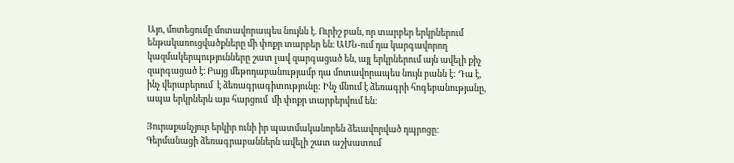Այո, մոտեցումը մոտավորապես նույնն է. Ուրիշ բան, որ տարբեր երկրներում ենթակառուցվածքները մի փոքր տարբեր են։ ԱՄՆ-ում դա կարգավորող կազմակերպությունները շատ լավ զարգացած են, այլ երկրներում այն ավելի քիչ զարգացած է։ Բայց մեթոդաբանությամբ դա մոտավորապես նույն բանն է: Դա է, ինչ վերաբերում  է ձեռագրագիտությունը: Ինչ մնում է ձեռագրի հոգեբանությանը, ապա երկրներն այս հարցում  մի փոքր տարբերվում են:

Յուրաքանչյուր երկիր ունի իր պատմականորեն ձեւավորված դպրոցը: Գերմանացի ձեռագրաբաններն ավելի շատ աշխատում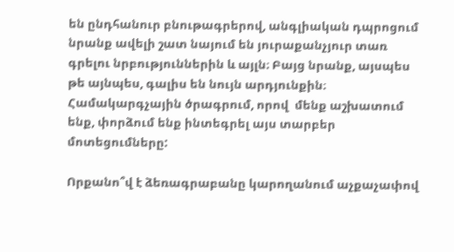են ընդհանուր բնութագրերով, անգլիական դպրոցում նրանք ավելի շատ նայում են յուրաքանչյուր տառ գրելու նրբություններին և այլն։ Բայց նրանք, այսպես թե այնպես, գալիս են նույն արդյունքին։ Համակարգչային ծրագրում, որով  մենք աշխատում ենք, փորձում ենք ինտեգրել այս տարբեր մոտեցումները:

Որքանո՞վ է ձեռագրաբանը կարողանում աչքաչափով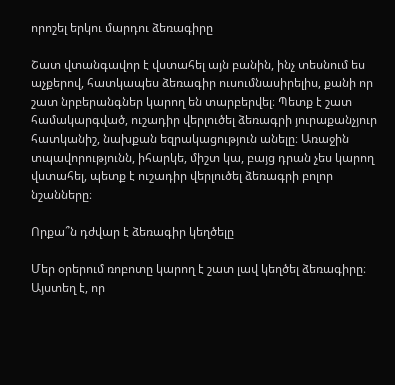որոշել երկու մարդու ձեռագիրը

Շատ վտանգավոր է վստահել այն բանին, ինչ տեսնում ես աչքերով, հատկապես ձեռագիր ուսումնասիրելիս, քանի որ շատ նրբերանգներ կարող են տարբերվել։ Պետք է շատ համակարգված, ուշադիր վերլուծել ձեռագրի յուրաքանչյուր հատկանիշ, նախքան եզրակացություն անելը։ Առաջին տպավորությունն, իհարկե, միշտ կա, բայց դրան չես կարող վստահել, պետք է ուշադիր վերլուծել ձեռագրի բոլոր նշանները։

Որքա՞ն դժվար է ձեռագիր կեղծելը

Մեր օրերում ռոբոտը կարող է շատ լավ կեղծել ձեռագիրը։ Այստեղ է, որ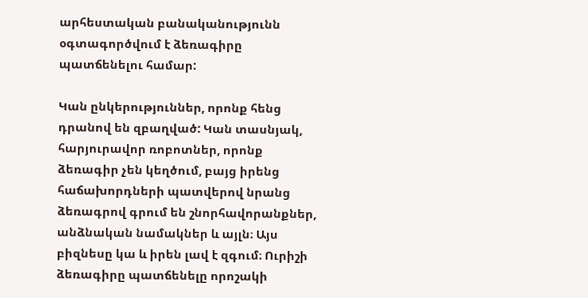արհեստական բանականությունն օգտագործվում է ձեռագիրը պատճենելու համար:

Կան ընկերություններ, որոնք հենց դրանով են զբաղված: Կան տասնյակ, հարյուրավոր ռոբոտներ, որոնք ձեռագիր չեն կեղծում, բայց իրենց հաճախորդների պատվերով նրանց ձեռագրով գրում են շնորհավորանքներ, անձնական նամակներ և այլն։ Այս բիզնեսը կա և իրեն լավ է զգում։ Ուրիշի ձեռագիրը պատճենելը որոշակի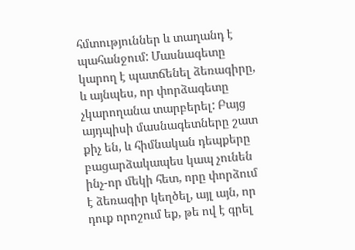հմտություններ և տաղանդ է պահանջում: Մասնագետը կարող է պատճենել ձեռագիրը, և այնպես, որ փորձագետը չկարողանա տարբերել: Բայց այդպիսի մասնագետները շատ քիչ են, և հիմնական դեպքերը բացարձակապես կապ չունեն ինչ-որ մեկի հետ, որը փորձում է ձեռագիր կեղծել, այլ այն, որ դուք որոշում եք, թե ով է գրել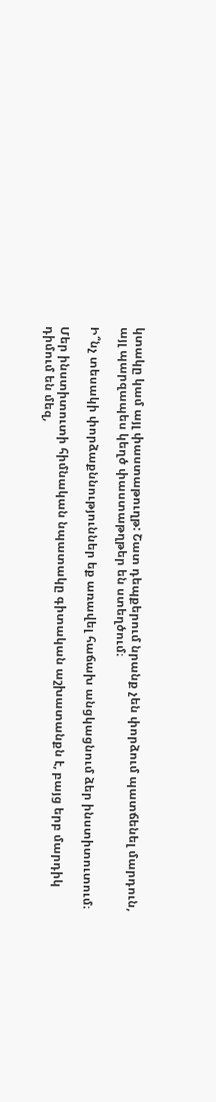կտակը կամ այլ փաստաթուղթ: Շատ դեպքերում նրանք չեն փորձում պատճենել մարդուն, այլ պարզապես կեղծ փաստաթղթեր են ստեղծում։

Ի՞նչ տեսակի փորձաքննություններ եք առավել հաճախ անցկացնում ձեր ինստիտուտում։

Մեր ինստիտուտի հիմնական նպատակը գիտական աշխատանքն է, բայց երբ մարդիկ դիմում են մեզ,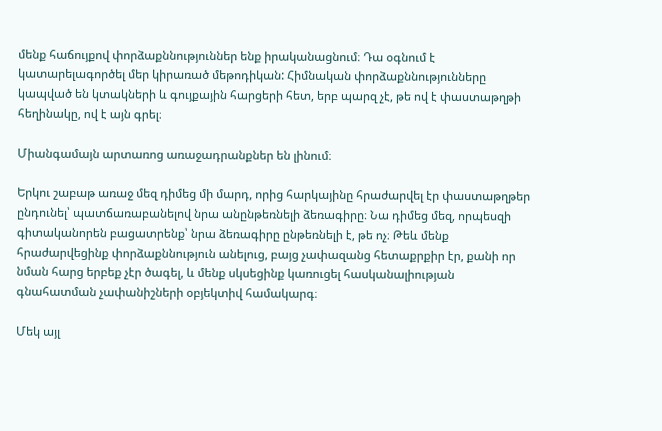մենք հաճույքով փորձաքննություններ ենք իրականացնում։ Դա օգնում է կատարելագործել մեր կիրառած մեթոդիկան: Հիմնական փորձաքննությունները կապված են կտակների և գույքային հարցերի հետ, երբ պարզ չէ, թե ով է փաստաթղթի հեղինակը, ով է այն գրել։

Միանգամայն արտառոց առաջադրանքներ են լինում։

Երկու շաբաթ առաջ մեզ դիմեց մի մարդ, որից հարկայինը հրաժարվել էր փաստաթղթեր ընդունել՝ պատճառաբանելով նրա անընթեռնելի ձեռագիրը։ Նա դիմեց մեզ, որպեսզի գիտականորեն բացատրենք՝ նրա ձեռագիրը ընթեռնելի է, թե ոչ։ Թեև մենք հրաժարվեցինք փորձաքննություն անելուց, բայց չափազանց հետաքրքիր էր, քանի որ նման հարց երբեք չէր ծագել, և մենք սկսեցինք կառուցել հասկանալիության գնահատման չափանիշների օբյեկտիվ համակարգ։

Մեկ այլ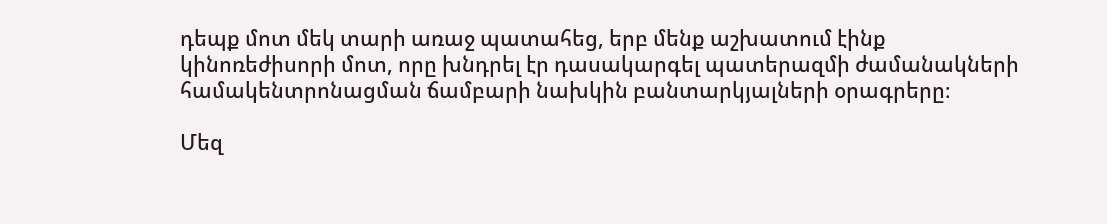դեպք մոտ մեկ տարի առաջ պատահեց, երբ մենք աշխատում էինք կինոռեժիսորի մոտ, որը խնդրել էր դասակարգել պատերազմի ժամանակների համակենտրոնացման ճամբարի նախկին բանտարկյալների օրագրերը։

Մեզ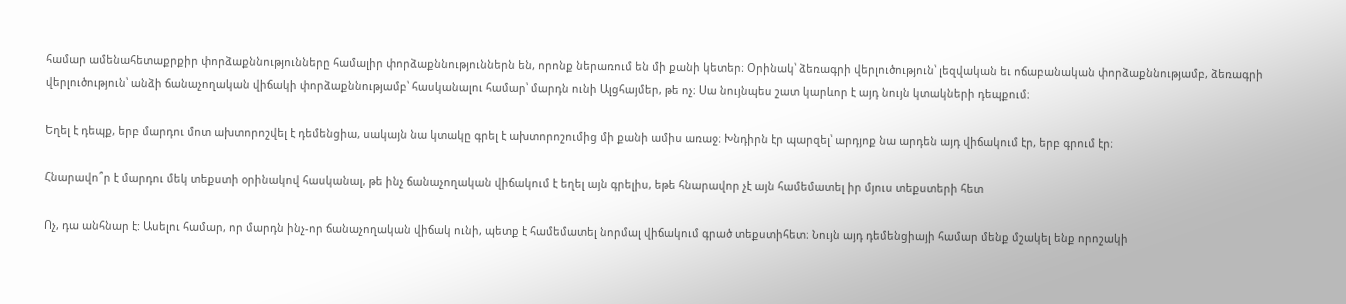համար ամենահետաքրքիր փորձաքննությունները համալիր փորձաքննություններն են, որոնք ներառում են մի քանի կետեր։ Օրինակ՝ ձեռագրի վերլուծություն՝ լեզվական եւ ոճաբանական փորձաքննությամբ, ձեռագրի վերլուծություն՝ անձի ճանաչողական վիճակի փորձաքննությամբ՝ հասկանալու համար՝ մարդն ունի Ալցհայմեր, թե ոչ։ Սա նույնպես շատ կարևոր է այդ նույն կտակների դեպքում։

Եղել է դեպք, երբ մարդու մոտ ախտորոշվել է դեմենցիա, սակայն նա կտակը գրել է ախտորոշումից մի քանի ամիս առաջ։ Խնդիրն էր պարզել՝ արդյոք նա արդեն այդ վիճակում էր, երբ գրում էր։

Հնարավո՞ր է մարդու մեկ տեքստի օրինակով հասկանալ, թե ինչ ճանաչողական վիճակում է եղել այն գրելիս, եթե հնարավոր չէ այն համեմատել իր մյուս տեքստերի հետ

Ոչ, դա անհնար է: Ասելու համար, որ մարդն ինչ-որ ճանաչողական վիճակ ունի, պետք է համեմատել նորմալ վիճակում գրած տեքստիհետ։ Նույն այդ դեմենցիայի համար մենք մշակել ենք որոշակի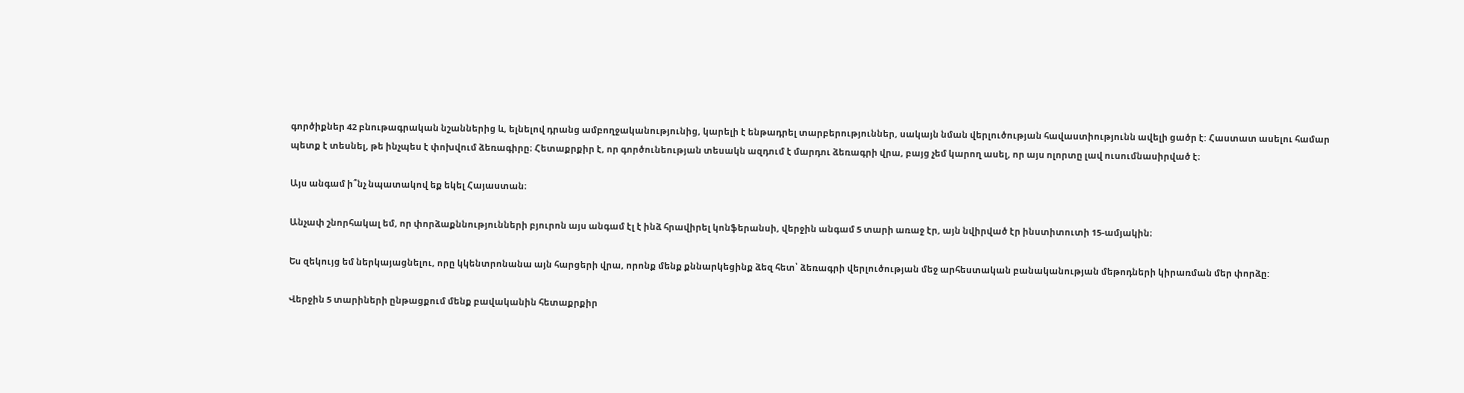գործիքներ 42 բնութագրական նշաններից և, ելնելով դրանց ամբողջականությունից, կարելի է ենթադրել տարբերություններ, սակայն նման վերլուծության հավաստիությունն ավելի ցածր է: Հաստատ ասելու համար պետք է տեսնել, թե ինչպես է փոխվում ձեռագիրը։ Հետաքրքիր է, որ գործունեության տեսակն ազդում է մարդու ձեռագրի վրա, բայց չեմ կարող ասել, որ այս ոլորտը լավ ուսումնասիրված է։

Այս անգամ ի՞նչ նպատակով եք եկել Հայաստան։

Անչափ շնորհակալ եմ, որ փորձաքննությունների բյուրոն այս անգամ էլ է ինձ հրավիրել կոնֆերանսի, վերջին անգամ 5 տարի առաջ էր, այն նվիրված էր ինստիտուտի 15-ամյակին։

Ես զեկույց եմ ներկայացնելու, որը կկենտրոնանա այն հարցերի վրա, որոնք մենք քննարկեցինք ձեզ հետ՝ ձեռագրի վերլուծության մեջ արհեստական բանականության մեթոդների կիրառման մեր փորձը:

Վերջին 5 տարիների ընթացքում մենք բավականին հետաքրքիր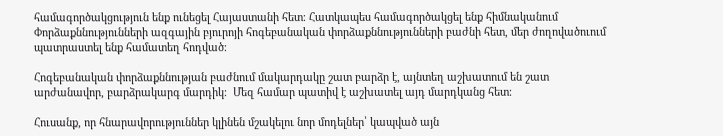համագործակցություն ենք ունեցել Հայաստանի հետ։ Հատկապես համագործակցել ենք հիմնականում Փորձաքննությունների ազգային բյուրոյի հոգեբանական փորձաքննությունների բաժնի հետ, մեր ժողովածուում պատրաստել ենք համատեղ հոդված։

Հոգեբանական փորձաքննության բաժնում մակարդակը շատ բարձր է, այնտեղ աշխատում են շատ արժանավոր, բարձրակարգ մարդիկ։  Մեզ համար պատիվ է աշխատել այդ մարդկանց հետ։

Հուսանք, որ հնարավորություններ կլինեն մշակելու նոր մոդելներ՝ կապված այն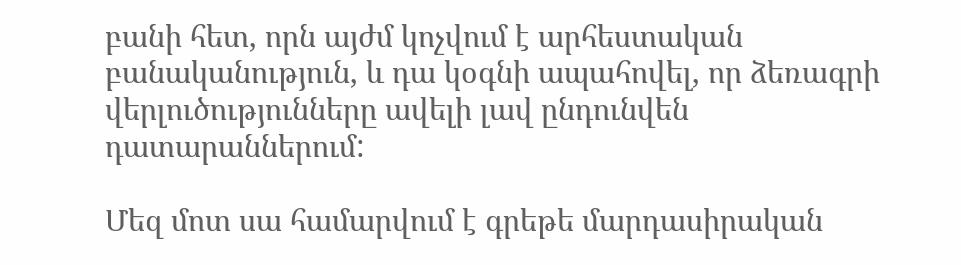բանի հետ, որն այժմ կոչվում է արհեստական բանականություն, և դա կօգնի ապահովել, որ ձեռագրի վերլուծությունները ավելի լավ ընդունվեն դատարաններում:

Մեզ մոտ սա համարվում է գրեթե մարդասիրական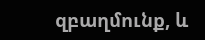զբաղմունք, և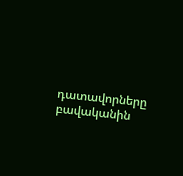դատավորները բավականին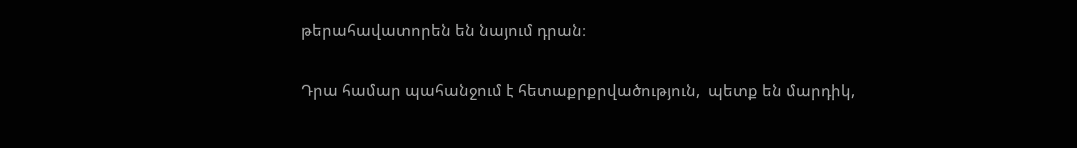թերահավատորեն են նայում դրան։

Դրա համար պահանջում է հետաքրքրվածություն,  պետք են մարդիկ,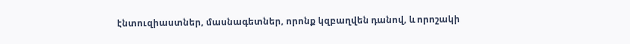էնտուզիաստներ, մասնագետներ, որոնք կզբաղվեն դանով, և որոշակի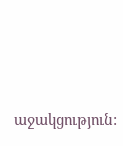աջակցություն: